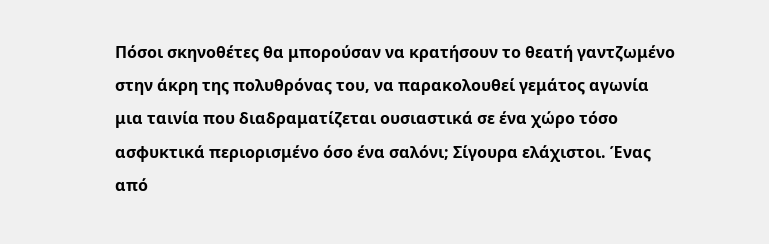Πόσοι σκηνοθέτες θα μπορούσαν να κρατήσουν το θεατή γαντζωμένο στην άκρη της πολυθρόνας του, να παρακολουθεί γεμάτος αγωνία μια ταινία που διαδραματίζεται ουσιαστικά σε ένα χώρο τόσο ασφυκτικά περιορισμένο όσο ένα σαλόνι; Σίγουρα ελάχιστοι. Ένας από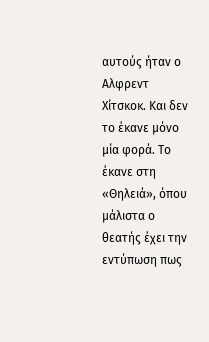αυτούς ήταν ο Aλφρεντ Χίτσκοκ. Και δεν το έκανε μόνο μία φορά. Το έκανε στη «Θηλειά», όπου μάλιστα ο θεατής έχει την εντύπωση πως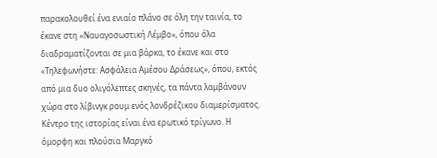παρακολουθεί ένα ενιαίο πλάνο σε όλη την ταινία, το έκανε στη «Ναυαγοσωστική Λέμβο», όπου όλα διαδραματίζονται σε μια βάρκα, το έκανε και στο «Τηλεφωνήστε: Ασφάλεια Αμέσου Δράσεως», όπου, εκτός από μια δυο ολιγόλεπτες σκηνές, τα πάντα λαμβάνουν χώρα στο λίβινγκ ρουμ ενός λονδρέζικου διαμερίσματος.
Κέντρο της ιστορίας είναι ένα ερωτικό τρίγωνο. Η όμορφη και πλούσια Μαργκό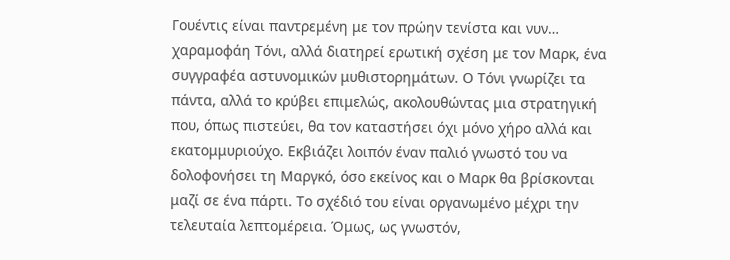Γουέντις είναι παντρεμένη με τον πρώην τενίστα και νυν… χαραμοφάη Τόνι, αλλά διατηρεί ερωτική σχέση με τον Μαρκ, ένα συγγραφέα αστυνομικών μυθιστορημάτων. Ο Τόνι γνωρίζει τα πάντα, αλλά το κρύβει επιμελώς, ακολουθώντας μια στρατηγική που, όπως πιστεύει, θα τον καταστήσει όχι μόνο χήρο αλλά και εκατομμυριούχο. Εκβιάζει λοιπόν έναν παλιό γνωστό του να δολοφονήσει τη Μαργκό, όσο εκείνος και ο Μαρκ θα βρίσκονται μαζί σε ένα πάρτι. Το σχέδιό του είναι οργανωμένο μέχρι την τελευταία λεπτομέρεια. Όμως, ως γνωστόν,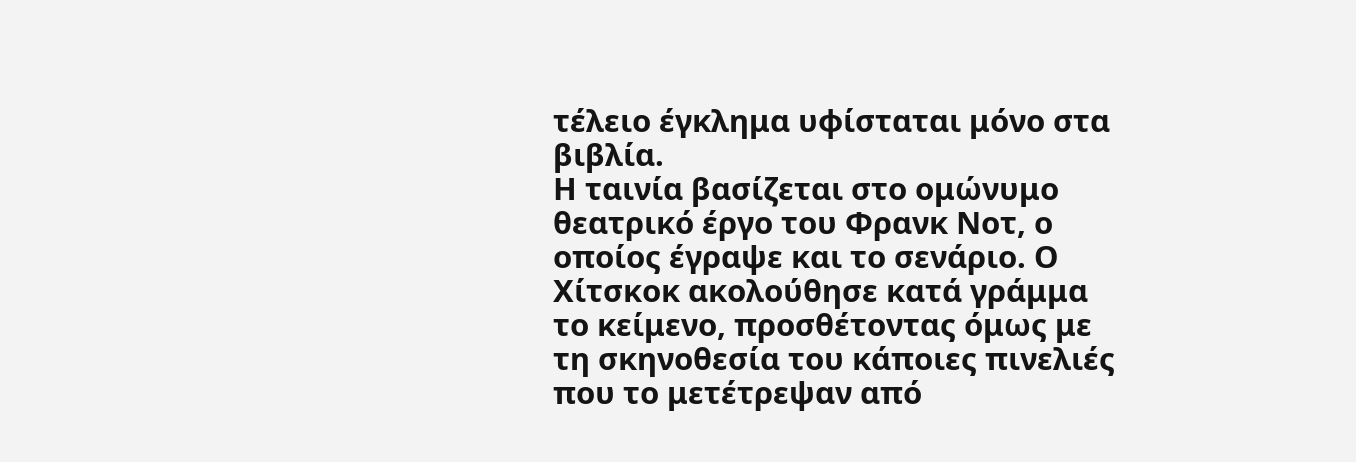τέλειο έγκλημα υφίσταται μόνο στα βιβλία.
Η ταινία βασίζεται στο ομώνυμο θεατρικό έργο του Φρανκ Νοτ, ο οποίος έγραψε και το σενάριο. Ο Χίτσκοκ ακολούθησε κατά γράμμα το κείμενο, προσθέτοντας όμως με τη σκηνοθεσία του κάποιες πινελιές που το μετέτρεψαν από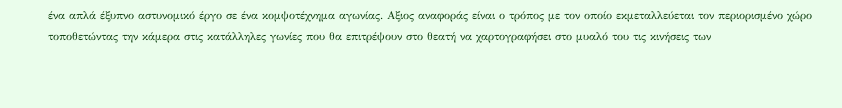ένα απλά έξυπνο αστυνομικό έργο σε ένα κομψοτέχνημα αγωνίας. Αξιος αναφοράς είναι ο τρόπος με τον οποίο εκμεταλλεύεται τον περιορισμένο χώρο τοποθετώντας την κάμερα στις κατάλληλες γωνίες που θα επιτρέψουν στο θεατή να χαρτογραφήσει στο μυαλό του τις κινήσεις των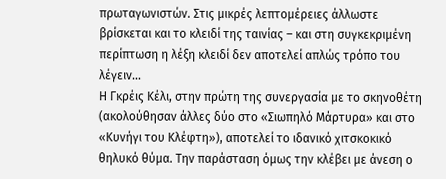πρωταγωνιστών. Στις μικρές λεπτομέρειες άλλωστε βρίσκεται και το κλειδί της ταινίας – και στη συγκεκριμένη περίπτωση η λέξη κλειδί δεν αποτελεί απλώς τρόπο του λέγειν…
Η Γκρέις Κέλι, στην πρώτη της συνεργασία με το σκηνοθέτη (ακολούθησαν άλλες δύο στο «Σιωπηλό Μάρτυρα» και στο «Κυνήγι του Κλέφτη»), αποτελεί το ιδανικό χιτσκοκικό θηλυκό θύμα. Την παράσταση όμως την κλέβει με άνεση ο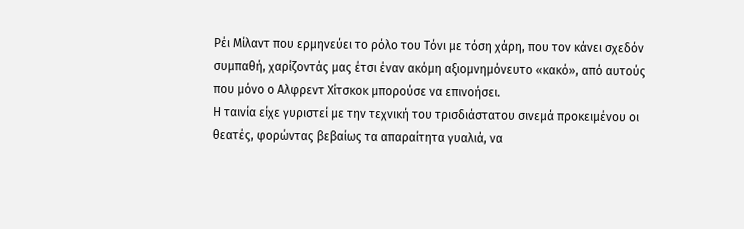Ρέι Μίλαντ που ερμηνεύει το ρόλο του Τόνι με τόση χάρη, που τον κάνει σχεδόν συμπαθή, χαρίζοντάς μας έτσι έναν ακόμη αξιομνημόνευτο «κακό», από αυτούς που μόνο ο Αλφρεντ Χίτσκοκ μπορούσε να επινοήσει.
Η ταινία είχε γυριστεί με την τεχνική του τρισδιάστατου σινεμά προκειμένου οι θεατές, φορώντας βεβαίως τα απαραίτητα γυαλιά, να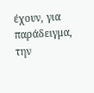έχουν, για παράδειγμα, την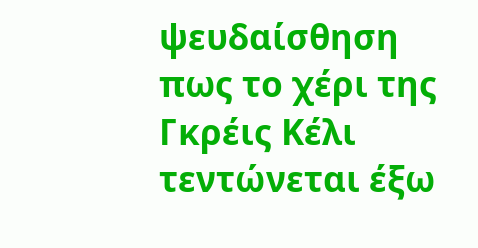ψευδαίσθηση πως το χέρι της Γκρέις Κέλι τεντώνεται έξω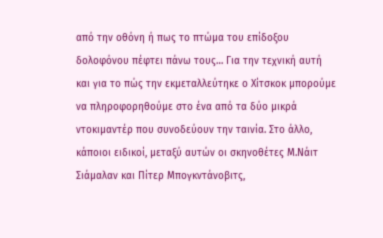από την οθόνη ή πως το πτώμα του επίδοξου δολοφόνου πέφτει πάνω τους… Για την τεχνική αυτή και για το πώς την εκμεταλλεύτηκε ο Χίτσκοκ μπορούμε να πληροφορηθούμε στο ένα από τα δύο μικρά ντοκιμαντέρ που συνοδεύουν την ταινία. Στο άλλο, κάποιοι ειδικοί, μεταξύ αυτών οι σκηνοθέτες Μ.Νάιτ Σιάμαλαν και Πίτερ Μπογκντάνοβιτς,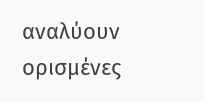αναλύουν ορισμένες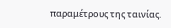παραμέτρους της ταινίας.